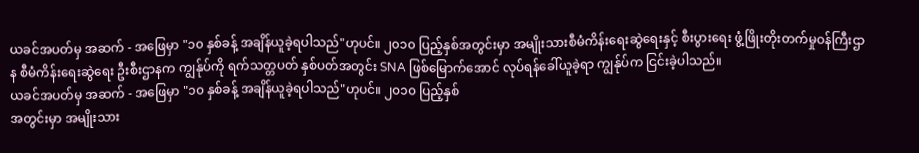ယခင်အပတ်မှ အဆက် - အဖြေမှာ "၁၀ နှစ်ခန့် အချိန်ယူခဲ့ရပါသည်"ဟုပင်။ ၂၀၁၀ ပြည့်နှစ်အတွင်းမှာ အမျိုးသားစီမံကိန်းရေးဆွဲရေးနှင့် စီးပွားရေး ဖွံ့ဖြိုးတိုးတက်မှုဝန်ကြီးဌာန စီမံကိန်းရေးဆွဲရေး ဦးစီးဌာနက ကျွန်ုပ်ကို ရက်သတ္တပတ် နှစ်ပတ်အတွင်း SNA ဖြစ်မြောက်အောင် လုပ်ရန်ခေါ်ယူခဲ့ရာ ကျွန်ုပ်က ငြင်းခဲ့ပါသည်။
ယခင်အပတ်မှ အဆက် - အဖြေမှာ "၁၀ နှစ်ခန့် အချိန်ယူခဲ့ရပါသည်"ဟုပင်။ ၂၀၁၀ ပြည့်နှစ်
အတွင်းမှာ အမျိုးသား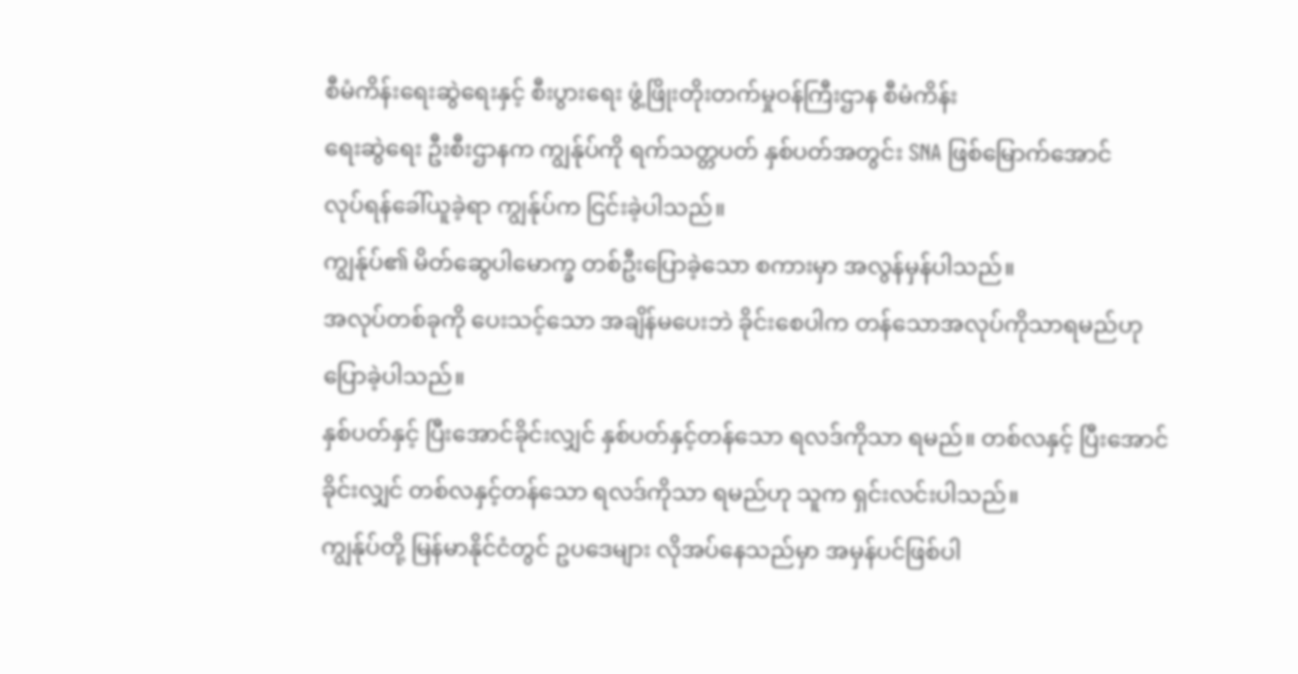စီမံကိန်းရေးဆွဲရေးနှင့် စီးပွားရေး ဖွံ့ဖြိုးတိုးတက်မှုဝန်ကြီးဌာန စီမံကိန်း
ရေးဆွဲရေး ဦးစီးဌာနက ကျွန်ုပ်ကို ရက်သတ္တပတ် နှစ်ပတ်အတွင်း SNA ဖြစ်မြောက်အောင်
လုပ်ရန်ခေါ်ယူခဲ့ရာ ကျွန်ုပ်က ငြင်းခဲ့ပါသည်။
ကျွန်ုပ်၏ မိတ်ဆွေပါမောက္ခ တစ်ဦးပြောခဲ့သော စကားမှာ အလွန်မှန်ပါသည်။
အလုပ်တစ်ခုကို ပေးသင့်သော အချိန်မပေးဘဲ ခိုင်းစေပါက တန်သောအလုပ်ကိုသာရမည်ဟု
ပြောခဲ့ပါသည်။
နှစ်ပတ်နှင့် ပြီးအောင်ခိုင်းလျှင် နှစ်ပတ်နှင့်တန်သော ရလဒ်ကိုသာ ရမည်။ တစ်လနှင့် ပြီးအောင်
ခိုင်းလျှင် တစ်လနှင့်တန်သော ရလဒ်ကိုသာ ရမည်ဟု သူက ရှင်းလင်းပါသည်။
ကျွန်ုပ်တို့ မြန်မာနိုင်ငံတွင် ဥပဒေများ လိုအပ်နေသည်မှာ အမှန်ပင်ဖြစ်ပါ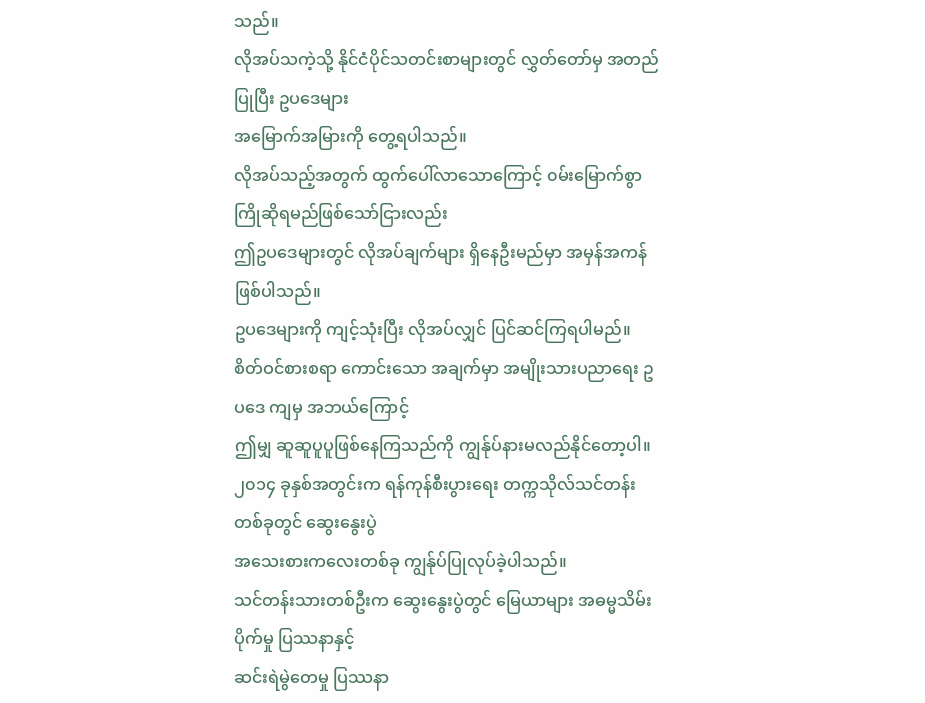သည်။
လိုအပ်သကဲ့သို့ နိုင်ငံပိုင်သတင်းစာများတွင် လွှတ်တော်မှ အတည်ပြုပြီး ဥပဒေများ
အမြောက်အမြားကို တွေ့ရပါသည်။
လိုအပ်သည့်အတွက် ထွက်ပေါ်လာသောကြောင့် ၀မ်းမြောက်စွာ ကြိုဆိုရမည်ဖြစ်သော်ငြားလည်း
ဤဥပဒေများတွင် လိုအပ်ချက်များ ရှိနေဦးမည်မှာ အမှန်အကန်ဖြစ်ပါသည်။
ဥပဒေများကို ကျင့်သုံးပြီး လိုအပ်လျှင် ပြင်ဆင်ကြရပါမည်။
စိတ်ဝင်စားစရာ ကောင်းသော အချက်မှာ အမျိုးသားပညာရေး ဥပဒေ ကျမှ အဘယ်ကြောင့်
ဤမျှ ဆူဆူပူပူဖြစ်နေကြသည်ကို ကျွန်ုပ်နားမလည်နိုင်တော့ပါ။
၂၀၁၄ ခုနှစ်အတွင်းက ရန်ကုန်စီးပွားရေး တက္ကသိုလ်သင်တန်း တစ်ခုတွင် ဆွေးနွေးပွဲ
အသေးစားကလေးတစ်ခု ကျွန်ုပ်ပြုလုပ်ခဲ့ပါသည်။
သင်တန်းသားတစ်ဦးက ဆွေးနွေးပွဲတွင် မြေယာများ အဓမ္မသိမ်းပိုက်မှု ပြဿနာနှင့်
ဆင်းရဲမွဲတေမှု ပြဿနာ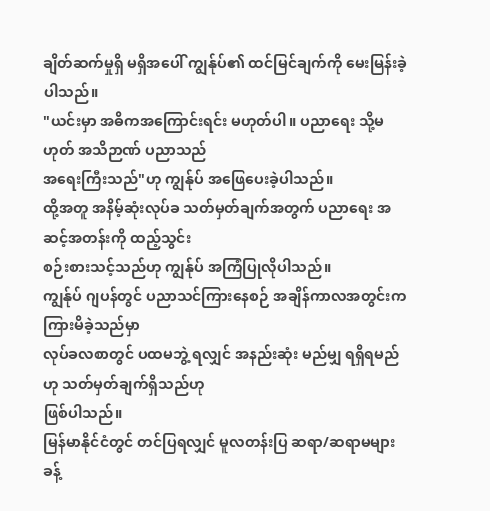ချိတ်ဆက်မှုရှိ မရှိအပေါ် ကျွန်ုပ်၏ ထင်မြင်ချက်ကို မေးမြန်းခဲ့ပါသည်။
"ယင်းမှာ အဓိကအကြောင်းရင်း မဟုတ်ပါ။ ပညာရေး သို့မဟုတ် အသိဉာဏ် ပညာသည်
အရေးကြီးသည်"ဟု ကျွန်ုပ် အဖြေပေးခဲ့ပါသည်။
ထို့အတူ အနိမ့်ဆုံးလုပ်ခ သတ်မှတ်ချက်အတွက် ပညာရေး အဆင့်အတန်းကို ထည့်သွင်း
စဉ်းစားသင့်သည်ဟု ကျွန်ုပ် အကြံပြုလိုပါသည်။
ကျွန်ုပ် ဂျပန်တွင် ပညာသင်ကြားနေစဉ် အချိန်ကာလအတွင်းက ကြားမိခဲ့သည်မှာ
လုပ်ခလစာတွင် ပထမဘွဲ့ ရလျှင် အနည်းဆုံး မည်မျှ ရရှိရမည်ဟု သတ်မှတ်ချက်ရှိသည်ဟု
ဖြစ်ပါသည်။
မြန်မာနိုင်ငံတွင် တင်ပြရလျှင် မူလတန်းပြ ဆရာ/ဆရာမများ ခန့်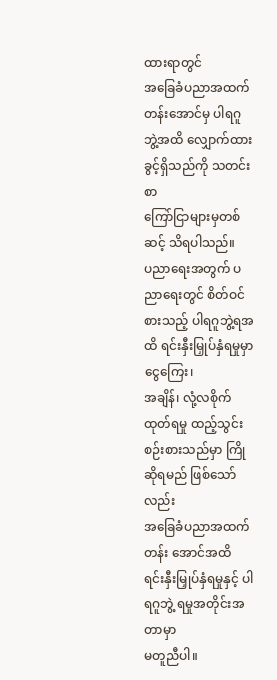ထားရာတွင်
အခြေခံပညာအထက်တန်းအောင်မှ ပါရဂူဘွဲ့အထိ လျှောက်ထားခွင့်ရှိသည်ကို သတင်းစာ
ကြော်ငြာများမှတစ်ဆင့် သိရပါသည်။
ပညာရေးအတွက် ပညာရေးတွင် စိတ်ဝင်စားသည့် ပါရဂူဘွဲ့ရအထိ ရင်းနှီးမြှုပ်နှံရမှုမှာ ငွေကြေး၊
အချိန်၊ လုံ့လစိုက်ထုတ်ရမှု ထည့်သွင်းစဉ်းစားသည်မှာ ကြိုဆိုရမည် ဖြစ်သော်လည်း
အခြေခံပညာအထက်တန်း အောင်အထိ ရင်းနှီးမြှုပ်နှံရမှုနှင့် ပါရဂူဘွဲ့ ရမှုအတိုင်းအတာမှာ
မတူညီပါ။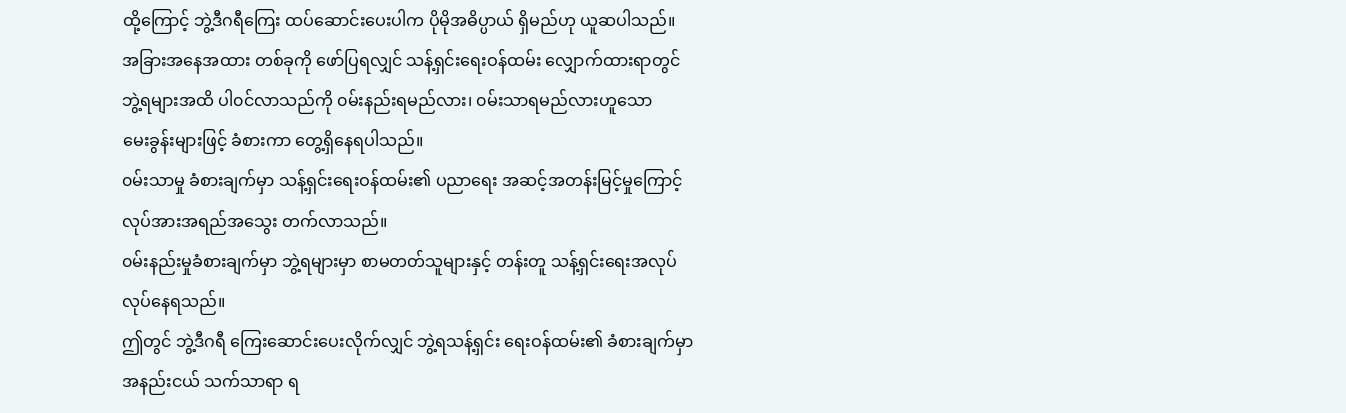ထို့ကြောင့် ဘွဲ့ဒီဂရီကြေး ထပ်ဆောင်းပေးပါက ပိုမိုအဓိပ္ပာယ် ရှိမည်ဟု ယူဆပါသည်။
အခြားအနေအထား တစ်ခုကို ဖော်ပြရလျှင် သန့်ရှင်းရေးဝန်ထမ်း လျှောက်ထားရာတွင်
ဘွဲ့ရများအထိ ပါ၀င်လာသည်ကို ၀မ်းနည်းရမည်လား၊ ၀မ်းသာရမည်လားဟူသော
မေးခွန်းများဖြင့် ခံစားကာ တွေ့ရှိနေရပါသည်။
၀မ်းသာမှု ခံစားချက်မှာ သန့်ရှင်းရေးဝန်ထမ်း၏ ပညာရေး အဆင့်အတန်းမြင့်မှုကြောင့်
လုပ်အားအရည်အသွေး တက်လာသည်။
၀မ်းနည်းမှုခံစားချက်မှာ ဘွဲ့ရများမှာ စာမတတ်သူများနှင့် တန်းတူ သန့်ရှင်းရေးအလုပ်
လုပ်နေရသည်။
ဤတွင် ဘွဲ့ဒီဂရီ ကြေးဆောင်းပေးလိုက်လျှင် ဘွဲ့ရသန့်ရှင်း ရေးဝန်ထမ်း၏ ခံစားချက်မှာ
အနည်းငယ် သက်သာရာ ရ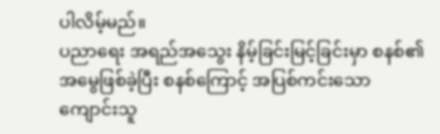ပါလိမ့်မည်။
ပညာရေး အရည်အသွေး နိမ့်ခြင်းမြင့်ခြင်းမှာ စနစ်၏ အမွေဖြစ်ခဲ့ပြီး စနစ်ကြောင့် အပြစ်ကင်းသော
ကျောင်းသူ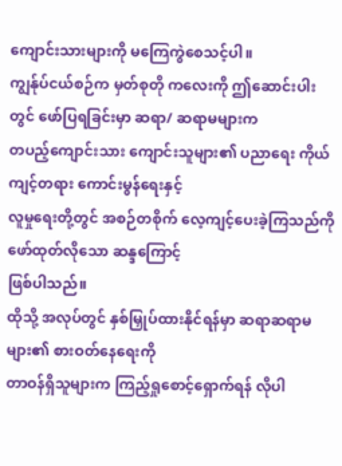ကျောင်းသားများကို မကြေကွဲစေသင့်ပါ။
ကျွန်ုပ်ငယ်စဉ်က မှတ်စုတို ကလေးကို ဤဆောင်းပါးတွင် ဖော်ပြရခြင်းမှာ ဆရာ/ ဆရာမများက
တပည့်ကျောင်းသား ကျောင်းသူများ၏ ပညာရေး ကိုယ်ကျင့်တရား ကောင်းမွန်ရေးနှင့်
လူမှုရေးတို့တွင် အစဉ်တစိုက် လေ့ကျင့်ပေးခဲ့ကြသည်ကို ဖော်ထုတ်လိုသော ဆန္ဒကြောင့်
ဖြစ်ပါသည်။
ထိုသို့ အလုပ်တွင် နှစ်မြှုပ်ထားနိုင်ရန်မှာ ဆရာဆရာမများ၏ စားဝတ်နေရေးကို
တာဝန်ရှိသူများက ကြည့်ရှုစောင့်ရှောက်ရန် လိုပါ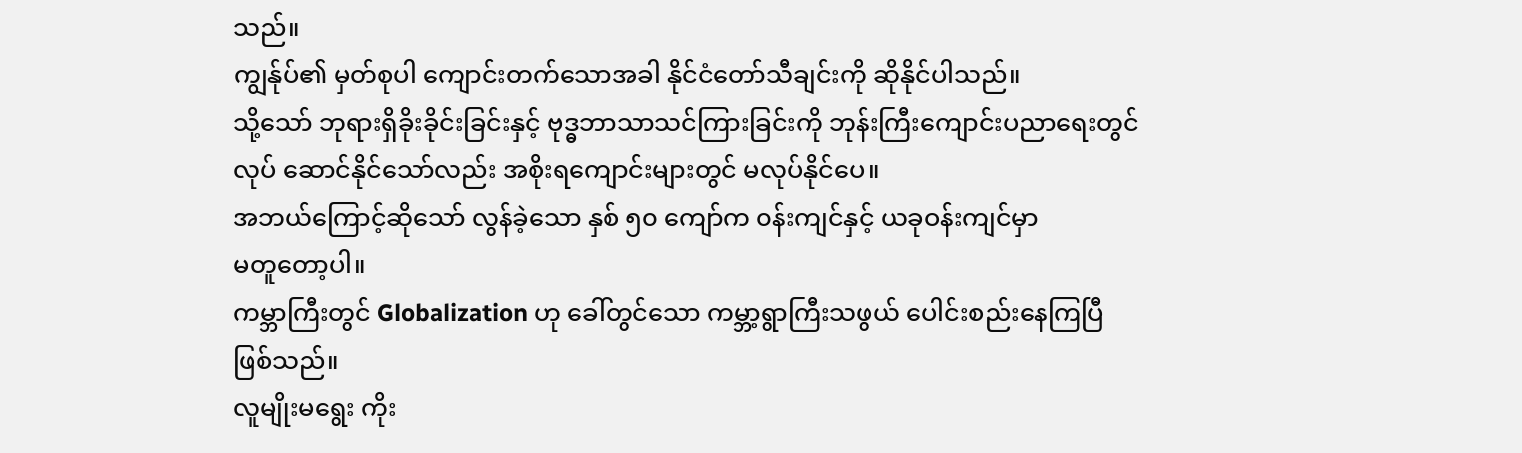သည်။
ကျွန်ုပ်၏ မှတ်စုပါ ကျောင်းတက်သောအခါ နိုင်ငံတော်သီချင်းကို ဆိုနိုင်ပါသည်။
သို့သော် ဘုရားရှိခိုးခိုင်းခြင်းနှင့် ဗုဒ္ဓဘာသာသင်ကြားခြင်းကို ဘုန်းကြီးကျောင်းပညာရေးတွင်
လုပ် ဆောင်နိုင်သော်လည်း အစိုးရကျောင်းများတွင် မလုပ်နိုင်ပေ။
အဘယ်ကြောင့်ဆိုသော် လွန်ခဲ့သော နှစ် ၅၀ ကျော်က ၀န်းကျင်နှင့် ယခုဝန်းကျင်မှာ
မတူတော့ပါ။
ကမ္ဘာကြီးတွင် Globalization ဟု ခေါ်တွင်သော ကမ္ဘာ့ရွာကြီးသဖွယ် ပေါင်းစည်းနေကြပြီ
ဖြစ်သည်။
လူမျိုးမရွေး ကိုး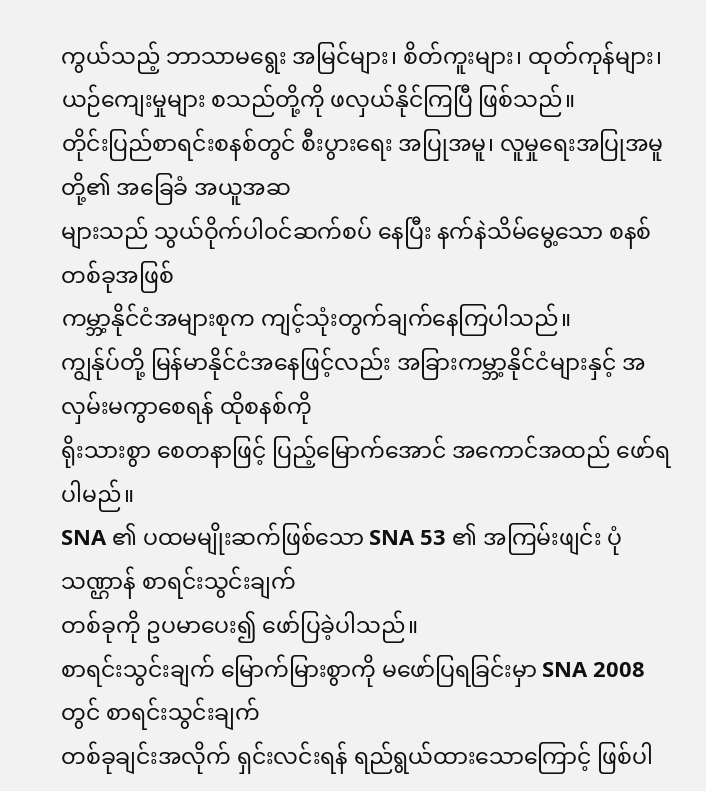ကွယ်သည့် ဘာသာမရွေး အမြင်များ၊ စိတ်ကူးများ၊ ထုတ်ကုန်များ၊
ယဉ်ကျေးမှုများ စသည်တို့ကို ဖလှယ်နိုင်ကြပြီ ဖြစ်သည်။
တိုင်းပြည်စာရင်းစနစ်တွင် စီးပွားရေး အပြုအမူ၊ လူမှုရေးအပြုအမူတို့၏ အခြေခံ အယူအဆ
များသည် သွယ်ဝိုက်ပါ၀င်ဆက်စပ် နေပြီး နက်နဲသိမ်မွေ့သော စနစ်တစ်ခုအဖြစ်
ကမ္ဘာ့နိုင်ငံအများစုက ကျင့်သုံးတွက်ချက်နေကြပါသည်။
ကျွန်ုပ်တို့ မြန်မာနိုင်ငံအနေဖြင့်လည်း အခြားကမ္ဘာ့နိုင်ငံများနှင့် အလှမ်းမကွာစေရန် ထိုစနစ်ကို
ရိုးသားစွာ စေတနာဖြင့် ပြည့်မြောက်အောင် အကောင်အထည် ဖော်ရပါမည်။
SNA ၏ ပထမမျိုးဆက်ဖြစ်သော SNA 53 ၏ အကြမ်းဖျင်း ပုံသဏ္ဌာန် စာရင်းသွင်းချက်
တစ်ခုကို ဥပမာပေး၍ ဖော်ပြခဲ့ပါသည်။
စာရင်းသွင်းချက် မြောက်မြားစွာကို မဖော်ပြရခြင်းမှာ SNA 2008 တွင် စာရင်းသွင်းချက်
တစ်ခုချင်းအလိုက် ရှင်းလင်းရန် ရည်ရွယ်ထားသောကြောင့် ဖြစ်ပါ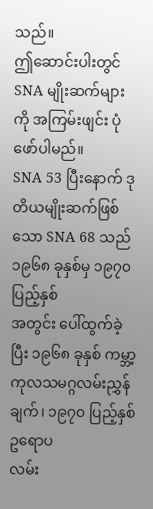သည်။
ဤဆောင်းပါးတွင် SNA မျိုးဆက်များကို အကြမ်းဖျင်း ပုံဖော်ပါမည်။
SNA 53 ပြီးနောက် ဒုတိယမျိုးဆက်ဖြစ်သော SNA 68 သည် ၁၉၆၈ ခုနှစ်မှ ၁၉၇၀ ပြည့်နှစ်
အတွင်း ပေါ်ထွက်ခဲ့ပြီး ၁၉၆၈ ခုနှစ် ကမ္ဘာ့ကုလသမဂ္ဂလမ်းညွှန်ချက်၊ ၁၉၇၀ ပြည့်နှစ် ဥရောပ
လမ်း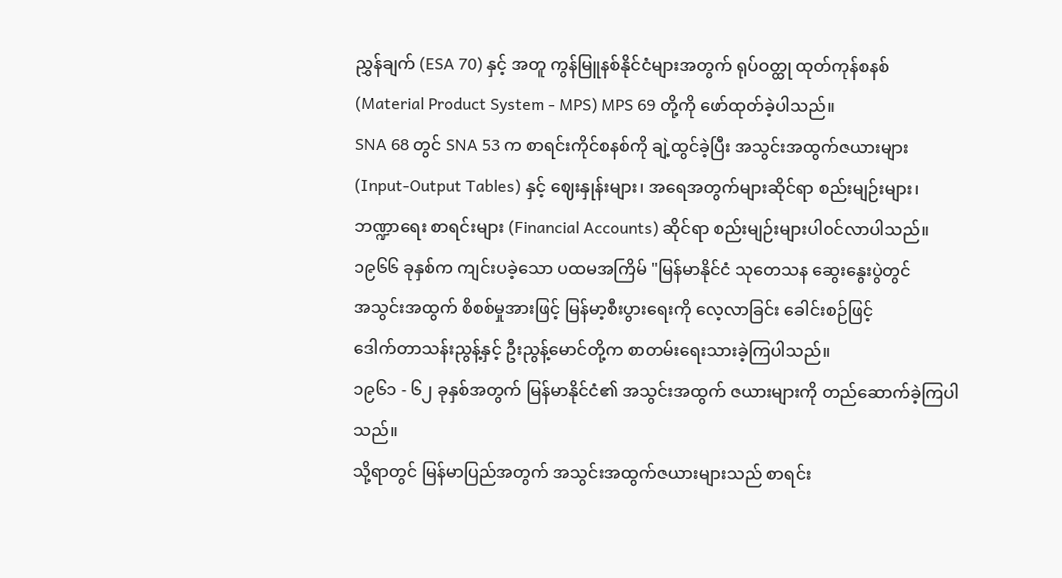ညွှန်ချက် (ESA 70) နှင့် အတူ ကွန်မြူနစ်နိုင်ငံများအတွက် ရုပ်ဝတ္ထု ထုတ်ကုန်စနစ်
(Material Product System - MPS) MPS 69 တို့ကို ဖော်ထုတ်ခဲ့ပါသည်။
SNA 68 တွင် SNA 53 က စာရင်းကိုင်စနစ်ကို ချဲ့ထွင်ခဲ့ပြီး အသွင်းအထွက်ဇယားများ
(Input-Output Tables) နှင့် ဈေးနှုန်းများ၊ အရေအတွက်များဆိုင်ရာ စည်းမျဉ်းများ၊
ဘဏ္ဍာရေး စာရင်းများ (Financial Accounts) ဆိုင်ရာ စည်းမျဉ်းများပါ၀င်လာပါသည်။
၁၉၆၆ ခုနှစ်က ကျင်းပခဲ့သော ပထမအကြိမ် "မြန်မာနိုင်ငံ သုတေသန ဆွေးနွေးပွဲတွင်
အသွင်းအထွက် စိစစ်မှုအားဖြင့် မြန်မာ့စီးပွားရေးကို လေ့လာခြင်း ခေါင်းစဉ်ဖြင့်
ဒေါက်တာသန်းညွန့်နှင့် ဦးညွန့်မောင်တို့က စာတမ်းရေးသားခဲ့ကြပါသည်။
၁၉၆၁ - ၆၂ ခုနှစ်အတွက် မြန်မာနိုင်ငံ၏ အသွင်းအထွက် ဇယားများကို တည်ဆောက်ခဲ့ကြပါ
သည်။
သို့ရာတွင် မြန်မာပြည်အတွက် အသွင်းအထွက်ဇယားများသည် စာရင်း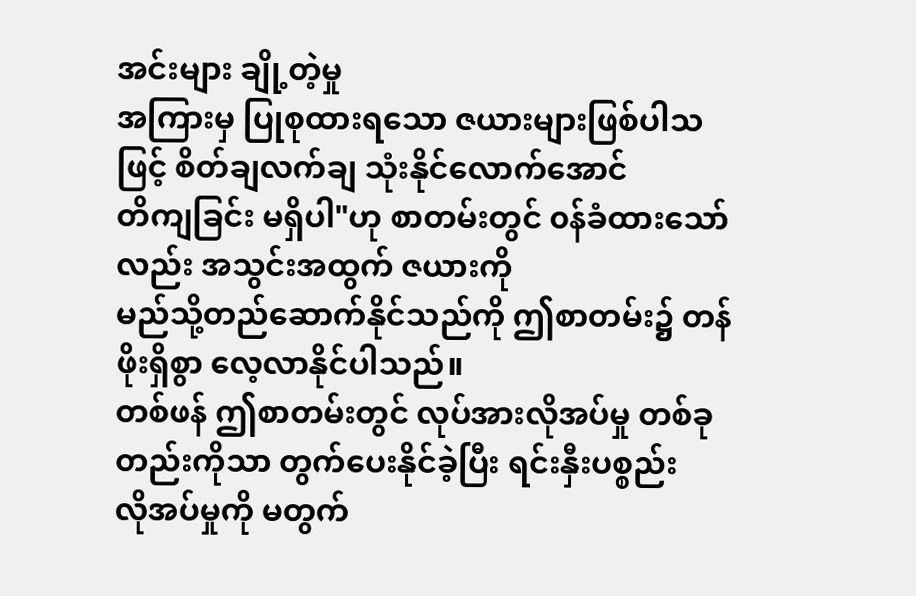အင်းများ ချို့တဲ့မှု
အကြားမှ ပြုစုထားရသော ဇယားများဖြစ်ပါသဖြင့် စိတ်ချလက်ချ သုံးနိုင်လောက်အောင်
တိကျခြင်း မရှိပါ"ဟု စာတမ်းတွင် ၀န်ခံထားသော်လည်း အသွင်းအထွက် ဇယားကို
မည်သို့တည်ဆောက်နိုင်သည်ကို ဤစာတမ်း၌ တန်ဖိုးရှိစွာ လေ့လာနိုင်ပါသည်။
တစ်ဖန် ဤစာတမ်းတွင် လုပ်အားလိုအပ်မှု တစ်ခုတည်းကိုသာ တွက်ပေးနိုင်ခဲ့ပြီး ရင်းနှီးပစ္စည်း
လိုအပ်မှုကို မတွက်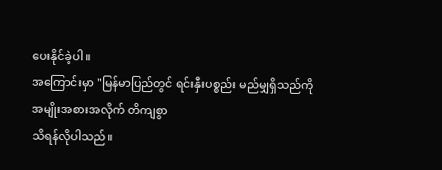ပေးနိုင်ခဲ့ပါ။
အကြောင်းမှာ "မြန်မာပြည်တွင် ရင်းနှီးပစ္စည်း မည်မျှရှိသည်ကို အမျိုးအစားအလိုက် တိကျစွာ
သိရန်လိုပါသည်။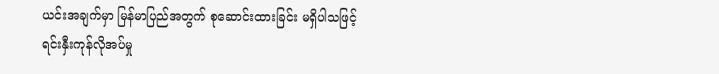ယင်းအချက်မှာ မြန်မာပြည်အတွက် စုဆောင်းထားခြင်း မရှိပါသဖြင့်
ရင်းနှီးကုန်လိုအပ်မှု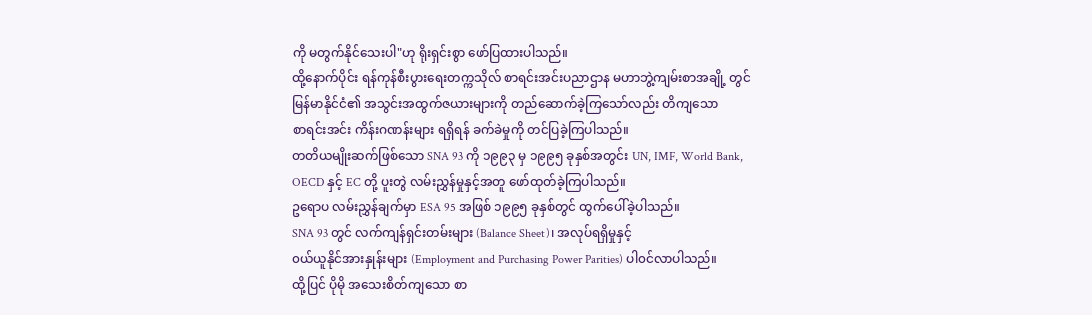ကို မတွက်နိုင်သေးပါ"ဟု ရိုးရှင်းစွာ ဖော်ပြထားပါသည်။
ထို့နောက်ပိုင်း ရန်ကုန်စီးပွားရေးတက္ကသိုလ် စာရင်းအင်းပညာဌာန မဟာဘွဲ့ကျမ်းစာအချို့ တွင်
မြန်မာနိုင်ငံ၏ အသွင်းအထွက်ဇယားများကို တည်ဆောက်ခဲ့ကြသော်လည်း တိကျသော
စာရင်းအင်း ကိန်းဂဏန်းများ ရရှိရန် ခက်ခဲမှုကို တင်ပြခဲ့ကြပါသည်။
တတိယမျိုးဆက်ဖြစ်သော SNA 93 ကို ၁၉၉၃ မှ ၁၉၉၅ ခုနှစ်အတွင်း UN, IMF, World Bank,
OECD နှင့် EC တို့ ပူးတွဲ လမ်းညွှန်မှုနှင့်အတူ ဖော်ထုတ်ခဲ့ကြပါသည်။
ဥရောပ လမ်းညွှန်ချက်မှာ ESA 95 အဖြစ် ၁၉၉၅ ခုနှစ်တွင် ထွက်ပေါ်ခဲ့ပါသည်။
SNA 93 တွင် လက်ကျန်ရှင်းတမ်းများ (Balance Sheet)၊ အလုပ်ရရှိမှုနှင့်
၀ယ်ယူနိုင်အားနှုန်းများ (Employment and Purchasing Power Parities) ပါ၀င်လာပါသည်။
ထို့ပြင် ပိုမို အသေးစိတ်ကျသော စာ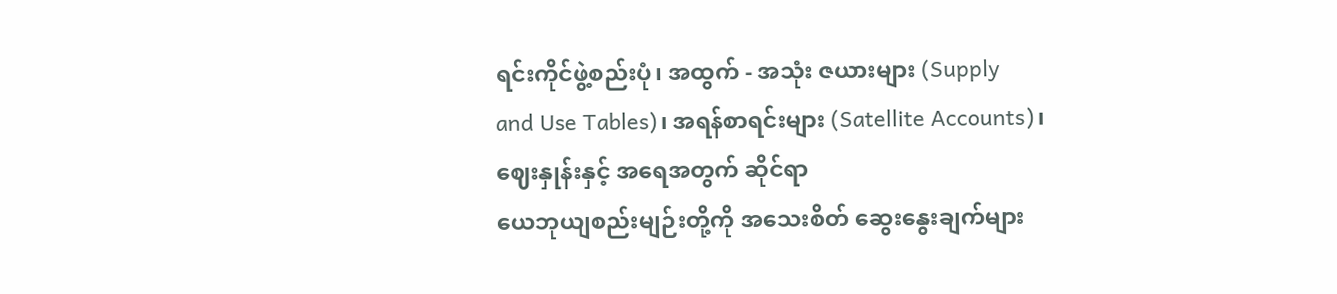ရင်းကိုင်ဖွဲ့စည်းပုံ၊ အထွက် - အသုံး ဇယားများ (Supply
and Use Tables)၊ အရန်စာရင်းများ (Satellite Accounts)၊ ဈေးနှုန်းနှင့် အရေအတွက် ဆိုင်ရာ
ယေဘုယျစည်းမျဉ်းတို့ကို အသေးစိတ် ဆွေးနွေးချက်များ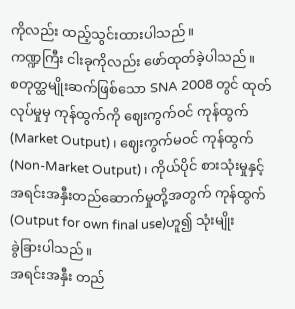ကိုလည်း ထည့်သွင်းထားပါသည်။
ကဏ္ဍကြီး ငါးခုကိုလည်း ဖော်ထုတ်ခဲ့ပါသည်။
စတုတ္ထမျိုးဆက်ဖြစ်သော SNA 2008 တွင် ထုတ်လုပ်မှုမှ ကုန်ထွက်ကို ဈေးကွက်ဝင် ကုန်ထွက်
(Market Output)၊ ဈေးကွက်မဝင် ကုန်ထွက် (Non-Market Output)၊ ကိုယ်ပိုင် စားသုံးမှုနှင့်
အရင်းအနှီးတည်ဆောက်မှုတို့အတွက် ကုန်ထွက် (Output for own final use)ဟူ၍ သုံးမျိုး
ခွဲခြားပါသည်။
အရင်းအနှီး တည်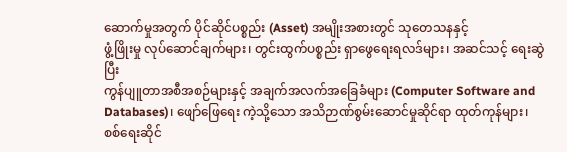ဆောက်မှုအတွက် ပိုင်ဆိုင်ပစ္စည်း (Asset) အမျိုးအစားတွင် သုတေသနနှင့်
ဖွံ့ဖြိုးမှု လုပ်ဆောင်ချက်များ၊ တွင်းထွက်ပစ္စည်း ရှာဖွေရေးရလဒ်များ၊ အဆင်သင့် ရေးဆွဲပြီး
ကွန်ပျူတာအစီအစဉ်များနှင့် အချက်အလက်အခြေခံများ (Computer Software and
Databases)၊ ဖျော်ဖြေရေး ကဲ့သို့သော အသိဉာဏ်စွမ်းဆောင်မှုဆိုင်ရာ ထုတ်ကုန်များ၊
စစ်ရေးဆိုင်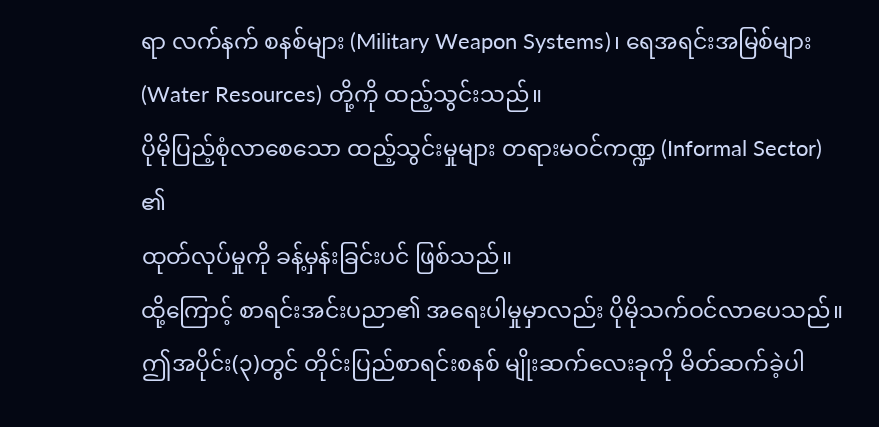ရာ လက်နက် စနစ်များ (Military Weapon Systems)၊ ရေအရင်းအမြစ်များ
(Water Resources) တို့ကို ထည့်သွင်းသည်။
ပိုမိုပြည့်စုံလာစေသော ထည့်သွင်းမှုများ တရားမဝင်ကဏ္ဍ (Informal Sector) ၏
ထုတ်လုပ်မှုကို ခန့်မှန်းခြင်းပင် ဖြစ်သည်။
ထို့ကြောင့် စာရင်းအင်းပညာ၏ အရေးပါမှုမှာလည်း ပိုမိုသက်ဝင်လာပေသည်။
ဤအပိုင်း(၃)တွင် တိုင်းပြည်စာရင်းစနစ် မျိုးဆက်လေးခုကို မိတ်ဆက်ခဲ့ပါ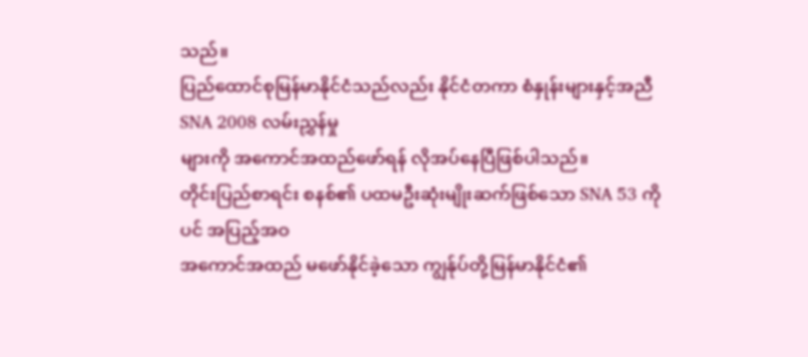သည်။
ပြည်ထောင်စုမြန်မာနိုင်ငံသည်လည်း နိုင်ငံတကာ စံနှုန်းများနှင့်အညီ SNA 2008 လမ်းညွှန်မှု
များကို အကောင်အထည်ဖော်ရန် လိုအပ်နေပြီဖြစ်ပါသည်။
တိုင်းပြည်စာရင်း စနစ်၏ ပထမဦးဆုံးမျိုးဆက်ဖြစ်သော SNA 53 ကိုပင် အပြည့်အဝ
အကောင်အထည် မဖော်နိုင်ခဲ့သော ကျွန်ုပ်တို့မြန်မာနိုင်ငံ၏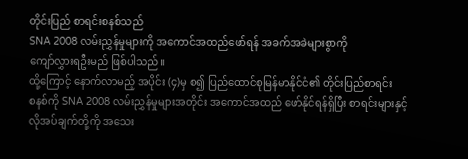တိုင်းပြည် စာရင်းစနစ်သည်
SNA 2008 လမ်းညွှန်မှုများကို အကောင်အထည်ဖော်ရန် အခက်အခဲများစွာကို
ကျော်လွှားရဦးမည် ဖြစ်ပါသည်။
ထို့ကြောင့် နောက်လာမည့် အပိုင်း (၄)မှ စ၍ ပြည်ထောင်စုမြန်မာနိုင်ငံ၏ တိုင်းပြည်စာရင်း
စနစ်ကို SNA 2008 လမ်းညွှန်မှုများအတိုင်း အကောင်အထည် ဖော်နိုင်ရန်ရှိပြီး စာရင်းများနှင့်
လိုအပ်ချက်တို့ကို အသေး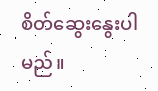စိတ်ဆွေးနွေးပါမည်။